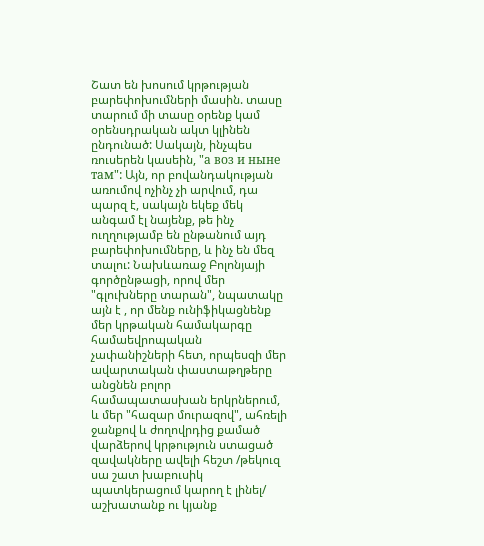Շատ են խոսում կրթության բարեփոխումների մասին. տասը տարում մի տասը օրենք կամ օրենսդրական ակտ կլինեն ընդունած: Սակայն, ինչպես ռուսերեն կասեին, "а воз и ныне там": Այն, որ բովանդակության առումով ոչինչ չի արվում, դա պարզ է, սակայն եկեք մեկ անգամ էլ նայենք, թե ինչ ուղղությամբ են ընթանում այդ բարեփոխումները, և ինչ են մեզ տալու: Նախևառաջ Բոլոնյայի գործընթացի, որով մեր "գլուխները տարան", նպատակը այն է , որ մենք ունիֆիկացնենք մեր կրթական համակարգը համաեվրոպական չափանիշների հետ, որպեսզի մեր ավարտական փաստաթղթերը անցնեն բոլոր համապատասխան երկրներում, և մեր "հազար մուրազով", ահռելի ջանքով և ժողովրդից քամած վարձերով կրթություն ստացած զավակները ավելի հեշտ /թեկուզ սա շատ խաբուսիկ պատկերացում կարող է լինել/ աշխատանք ու կյանք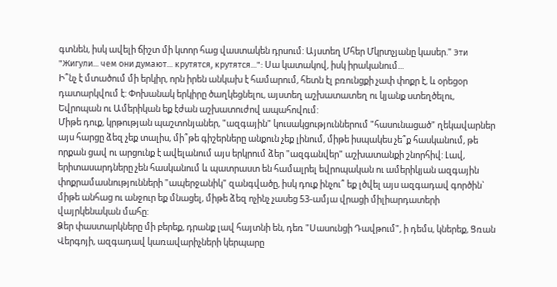գտնեն, իսկ ավելի ճիշտ մի կտոր հաց վաստակեն դրսում: Այստեղ Մհեր Մկրտչյանը կասեր." Эти "Жигули... чем они думают... крутятся, крутятся...": Սա կատակով, իսկ իրականում...
Ի՞նչ է մտածում մի երկիր, որն իրեն անկախ է համարում, հետն էլ բռունցքի չափ փոքր է, և օրեցօր դատարկվում է: Փոխանակ երկիրը ծաղկեցնելու, այստեղ աշխատատեղ ու կյանք ստեղծելու, Եվրոպան ու Ամերիկան եք էժան աշխատուժով ապահովում:
Միթե դուք, կրթության պաշտոնյաներ, "ազգային" կուսակցություններում "հասունացած" ղեկավարներ այս հարցը ձեզ չեք տալիս, մի՞թե գիշերները անքուն չեք լինում, միթե իսպակես չե՞ք հասկանում, թե որքան ցավ ու արցունք է ավելանում այս երկրում ձեր "ազգանվեր" աշխատանքի շնորհիվ: Լավ, երիտասարդները չեն հասկանում և պատրաստ են համալրել եվրոպական ու ամերիկյան ազգային փոքրամասնությունների "ապերջանիկ" զանգվածը, իսկ դուք ինչու՞ եք լծվել այս ազգադավ գործին` միթե անհաց ու անջուր եք մնացել, միթե ձեզ ոչինչ չասեց 53-ամյա վրացի միլիարդատերի վայրկենական մահը:
Ձեր փաստարկները մի բերեք, դրանք լավ հայտնի են, դեռ "Սասունցի Դավթում", ի դեմս, կներեք, Ցռան Վերգոյի, ազգադավ կառավարիչների կերպարը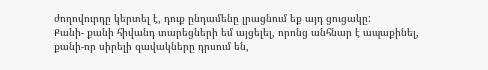ժողովուրդը կերտել է, դուք ընդամենը լրացնում եք այդ ցուցակը:
Քանի- քանի հիվանդ տարեցների եմ այցելել, որոնց անհնար է ապաքինել, քանի-որ սիրելի զավակները դրսում են,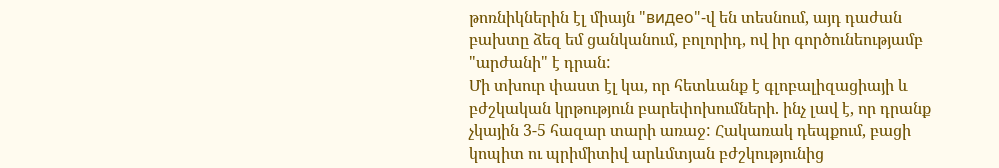թոռնիկներին էլ միայն "видео"-վ են տեսնում, այդ դաժան բախտը ձեզ եմ ցանկանում, բոլորիդ, ով իր գործունեությամբ "արժանի" է դրան:
Մի տխուր փաստ էլ կա, որ հետևանք է գլոբալիզացիայի և բժշկական կրթություն բարեփոխումների. ինչ լավ է, որ դրանք չկային 3-5 հազար տարի առաջ: Հակառակ դեպքում, բացի կոպիտ ու պրիմիտիվ արևմտյան բժշկությունից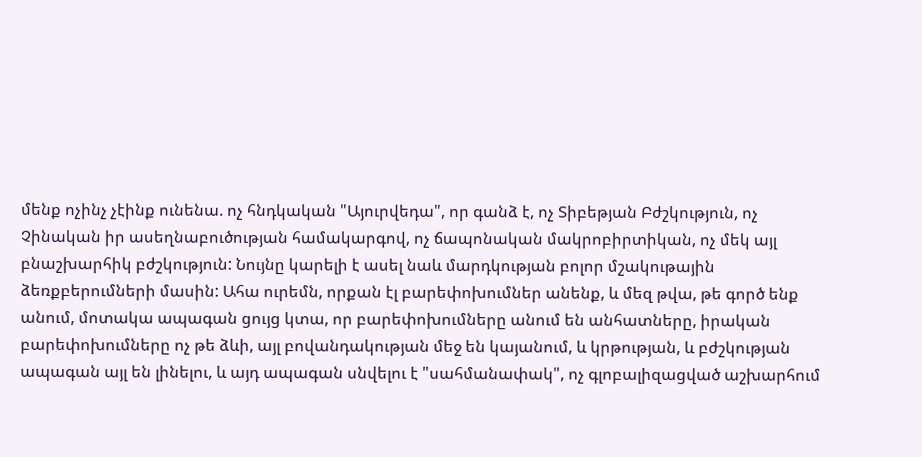մենք ոչինչ չէինք ունենա. ոչ հնդկական "Այուրվեդա", որ գանձ է, ոչ Տիբեթյան Բժշկություն, ոչ Չինական իր ասեղնաբուծության համակարգով, ոչ ճապոնական մակրոբիրտիկան, ոչ մեկ այլ բնաշխարհիկ բժշկություն: Նույնը կարելի է ասել նաև մարդկության բոլոր մշակութային ձեռքբերումների մասին: Ահա ուրեմն, որքան էլ բարեփոխումներ անենք, և մեզ թվա, թե գործ ենք անում, մոտակա ապագան ցույց կտա, որ բարեփոխումները անում են անհատները, իրական բարեփոխումները ոչ թե ձևի, այլ բովանդակության մեջ են կայանում, և կրթության, և բժշկության ապագան այլ են լինելու, և այդ ապագան սնվելու է "սահմանափակ", ոչ գլոբալիզացված աշխարհում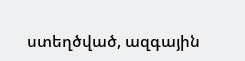ստեղծված, ազգային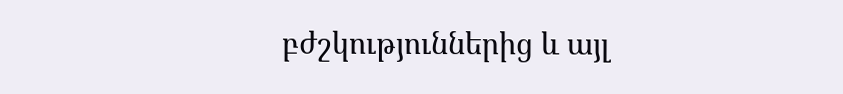բժշկություններից և այլ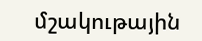մշակութային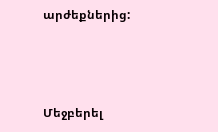արժեքներից:



Մեջբերել